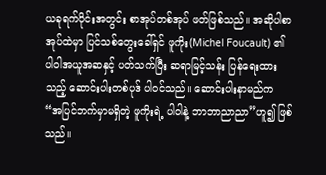ယခုရက်ပိုင်းအတွင်း စာအုပ်တစ်အုပ် ဖတ်ဖြစ်သည်။ အဆိုပါစာအုပ်ထဲမှာ ပြင်သစ်တွေးခေါ်ရှင် ဖူကိုး(Michel Foucault) ၏ ပါဝါအယူအဆနှင့် ပတ်သက်ပြီး ဆရာမြင့်သန်း ပြန်ရေးထားသည့် ဆောင်းပါးတစ်ပုဒ် ပါဝင်သည်။ ဆောင်းပါးနာမည်က “အပြင်ဘက်မှာမရှိတဲ့ ဖူကိုးရဲ့ ပါဝါနဲ့ ဘာဘာညာညာ”ဟူ၍ ဖြစ်သည်။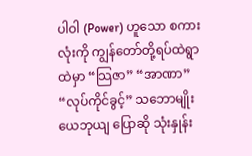ပါဝါ (Power) ဟူသော စကားလုံးကို ကျွန်တော်တို့ရပ်ထဲရွာထဲမှာ “သြဇာ” “အာဏာ” “လုပ်ကိုင်ခွင့်” သဘောမျိုး ယေဘုယျ ပြောဆို သုံးနှုန်း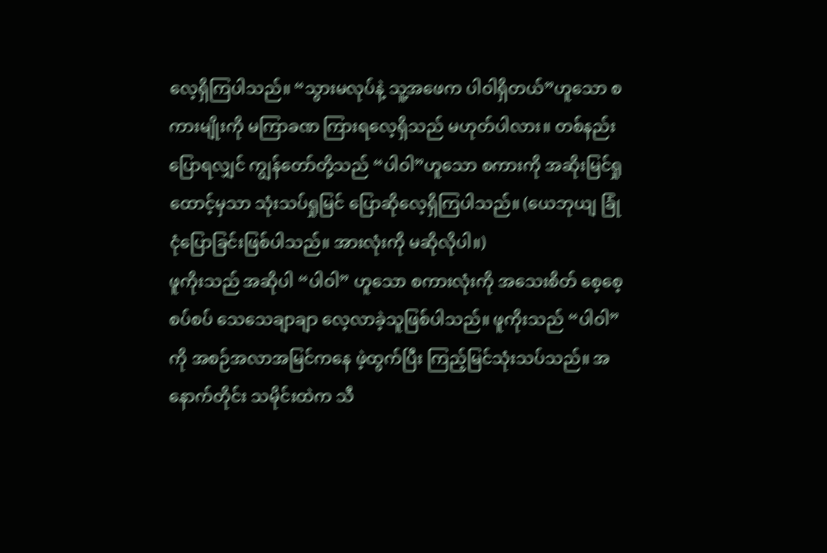လေ့ရှိကြပါသည်။ “သွားမလုပ်နဲ့ သူ့အဖေက ပါဝါရှိတယ်”ဟူသော စကားမျိုးကို မကြာခဏ ကြားရလေ့ရှိသည် မဟုတ်ပါလား။ တစ်နည်းပြောရလျှင် ကျွန်တော်တို့သည် “ပါဝါ”ဟူသော စကားကို အဆိုးမြင်ရှုထောင့်မှသာ သုံးသပ်ရှုမြင် ပြောဆိုလေ့ရှိကြပါသည်။ (ယေဘုယျ ခြုံငုံပြောခြင်းဖြစ်ပါသည်။ အားလုံးကို မဆိုလိုပါ။)
ဖူကိုးသည် အဆိုပါ “ပါဝါ” ဟူသော စကားလုံးကို အသေးစိတ် စေ့စေ့စပ်စပ် သေသေချာချာ လေ့လာခဲ့သူဖြစ်ပါသည်။ ဖူကိုးသည် “ပါဝါ”ကို အစဉ်အလာအမြင်ကနေ ဖဲ့ထွက်ပြီး ကြည့်မြင်သုံးသပ်သည်။ အနောက်တိုင်း သမိုင်းထဲက သီ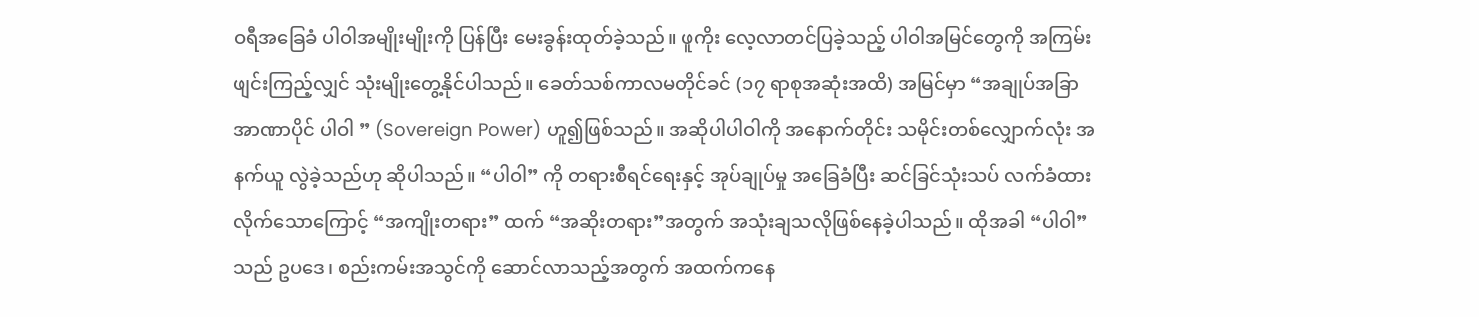ဝရီအခြေခံ ပါဝါအမျိုးမျိုးကို ပြန်ပြီး မေးခွန်းထုတ်ခဲ့သည်။ ဖူကိုး လေ့လာတင်ပြခဲ့သည့် ပါဝါအမြင်တွေကို အကြမ်းဖျင်းကြည့်လျှင် သုံးမျိုးတွေ့နိုင်ပါသည်။ ခေတ်သစ်ကာလမတိုင်ခင် (၁၇ ရာစုအဆုံးအထိ) အမြင်မှာ “အချုပ်အခြာ အာဏာပိုင် ပါဝါ ” (Sovereign Power) ဟူ၍ဖြစ်သည်။ အဆိုပါပါဝါကို အနောက်တိုင်း သမိုင်းတစ်လျှောက်လုံး အနက်ယူ လွဲခဲ့သည်ဟု ဆိုပါသည်။ “ပါဝါ” ကို တရားစီရင်ရေးနှင့် အုပ်ချုပ်မှု အခြေခံပြီး ဆင်ခြင်သုံးသပ် လက်ခံထားလိုက်သောကြောင့် “အကျိုးတရား” ထက် “အဆိုးတရား”အတွက် အသုံးချသလိုဖြစ်နေခဲ့ပါသည်။ ထိုအခါ “ပါဝါ” သည် ဥပဒေ၊ စည်းကမ်းအသွင်ကို ဆောင်လာသည့်အတွက် အထက်ကနေ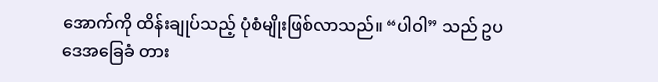အောက်ကို ထိန်းချုပ်သည့် ပုံစံမျိုးဖြစ်လာသည်။ “ပါဝါ” သည် ဥပဒေအခြေခံ တား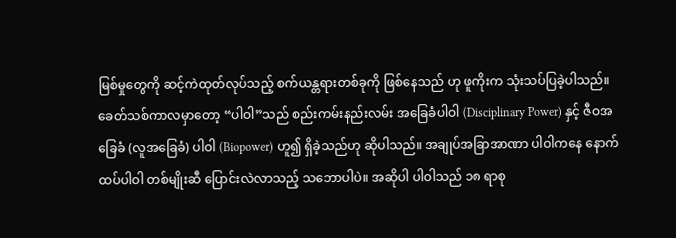မြစ်မှုတွေကို ဆင့်ကဲထုတ်လုပ်သည့် စက်ယန္တရားတစ်ခုကို ဖြစ်နေသည် ဟု ဖူကိုးက သုံးသပ်ပြခဲ့ပါသည်။
ခေတ်သစ်ကာလမှာတော့ “ပါဝါ”သည် စည်းကမ်းနည်းလမ်း အခြေခံပါဝါ (Disciplinary Power) နှင့် ဇီဝအခြေခံ (လူအခြေခံ) ပါဝါ (Biopower) ဟူ၍ ရှိခဲ့သည်ဟု ဆိုပါသည်။ အချုပ်အခြာအာဏာ ပါဝါကနေ နောက်ထပ်ပါဝါ တစ်မျိုးဆီ ပြောင်းလဲလာသည့် သဘောပါပဲ။ အဆိုပါ ပါဝါသည် ၁၈ ရာစု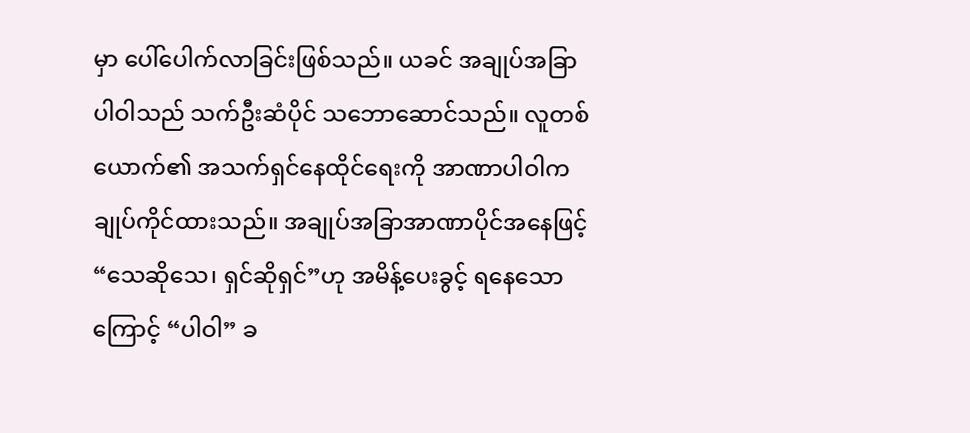မှာ ပေါ်ပေါက်လာခြင်းဖြစ်သည်။ ယခင် အချုပ်အခြာ ပါဝါသည် သက်ဦးဆံပိုင် သဘောဆောင်သည်။ လူတစ်ယောက်၏ အသက်ရှင်နေထိုင်ရေးကို အာဏာပါဝါက ချုပ်ကိုင်ထားသည်။ အချုပ်အခြာအာဏာပိုင်အနေဖြင့် “သေဆိုသေ၊ ရှင်ဆိုရှင်”ဟု အမိန့်ပေးခွင့် ရနေသောကြောင့် “ပါဝါ” ခ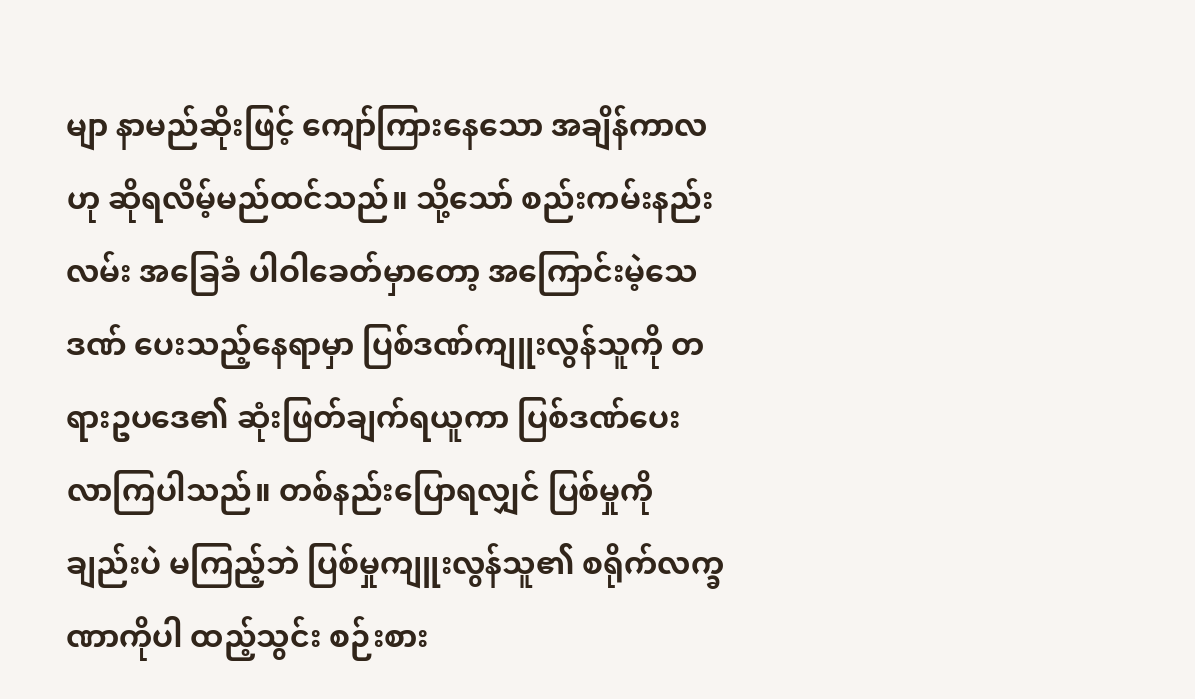မျာ နာမည်ဆိုးဖြင့် ကျော်ကြားနေသော အချိန်ကာလဟု ဆိုရလိမ့်မည်ထင်သည်။ သို့သော် စည်းကမ်းနည်းလမ်း အခြေခံ ပါဝါခေတ်မှာတော့ အကြောင်းမဲ့သေဒဏ် ပေးသည့်နေရာမှာ ပြစ်ဒဏ်ကျူးလွန်သူကို တရားဥပဒေ၏ ဆုံးဖြတ်ချက်ရယူကာ ပြစ်ဒဏ်ပေးလာကြပါသည်။ တစ်နည်းပြောရလျှင် ပြစ်မှုကိုချည်းပဲ မကြည့်ဘဲ ပြစ်မှုကျူးလွန်သူ၏ စရိုက်လက္ခဏာကိုပါ ထည့်သွင်း စဉ်းစား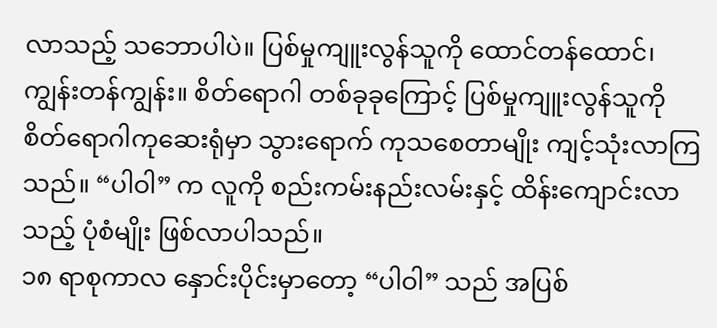လာသည့် သဘောပါပဲ။ ပြစ်မှုကျူးလွန်သူကို ထောင်တန်ထောင်၊ ကျွန်းတန်ကျွန်း။ စိတ်ရောဂါ တစ်ခုခုကြောင့် ပြစ်မှုကျူးလွန်သူကို စိတ်ရောဂါကုဆေးရုံမှာ သွားရောက် ကုသစေတာမျိုး ကျင့်သုံးလာကြသည်။ “ပါဝါ” က လူကို စည်းကမ်းနည်းလမ်းနှင့် ထိန်းကျောင်းလာသည့် ပုံစံမျိုး ဖြစ်လာပါသည်။
၁၈ ရာစုကာလ နှောင်းပိုင်းမှာတော့ “ပါဝါ” သည် အပြစ်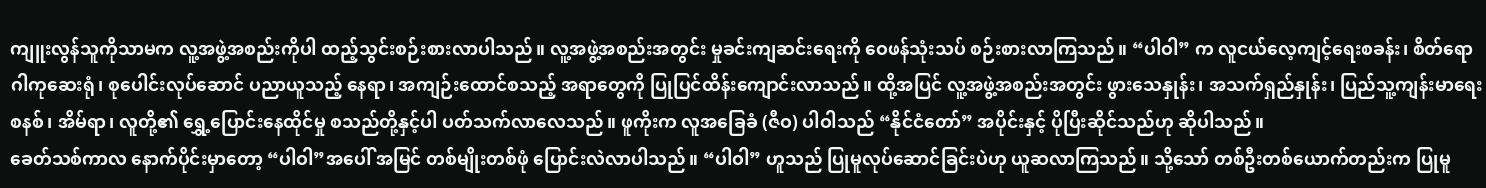ကျူးလွန်သူကိုသာမက လူ့အဖွဲ့အစည်းကိုပါ ထည့်သွင်းစဉ်းစားလာပါသည်။ လူ့အဖွဲ့အစည်းအတွင်း မှုခင်းကျဆင်းရေးကို ဝေဖန်သုံးသပ် စဉ်းစားလာကြသည်။ “ပါဝါ” က လူငယ်လေ့ကျင့်ရေးစခန်း၊ စိတ်ရောဂါကုဆေးရုံ၊ စုပေါင်းလုပ်ဆောင် ပညာယူသည့် နေရာ၊ အကျဉ်းထောင်စသည့် အရာတွေကို ပြုပြင်ထိန်းကျောင်းလာသည်။ ထို့အပြင် လူ့အဖွဲ့အစည်းအတွင်း ဖွားသေနှုန်း၊ အသက်ရှည်နှုန်း၊ ပြည်သူ့ကျန်းမာရေးစနစ်၊ အိမ်ရာ၊ လူတို့၏ ရွှေ့ပြောင်းနေထိုင်မှု စသည်တို့နှင့်ပါ ပတ်သက်လာလေသည်။ ဖူကိုးက လူအခြေခံ (ဇီဝ) ပါဝါသည် “နိုင်ငံတော်” အပိုင်းနှင့် ပိုပြီးဆိုင်သည်ဟု ဆိုပါသည်။
ခေတ်သစ်ကာလ နောက်ပိုင်းမှာတော့ “ပါဝါ”အပေါ် အမြင် တစ်မျိုးတစ်ဖုံ ပြောင်းလဲလာပါသည်။ “ပါဝါ” ဟူသည် ပြုမူလုပ်ဆောင်ခြင်းပဲဟု ယူဆလာကြသည်။ သို့သော် တစ်ဦးတစ်ယောက်တည်းက ပြုမူ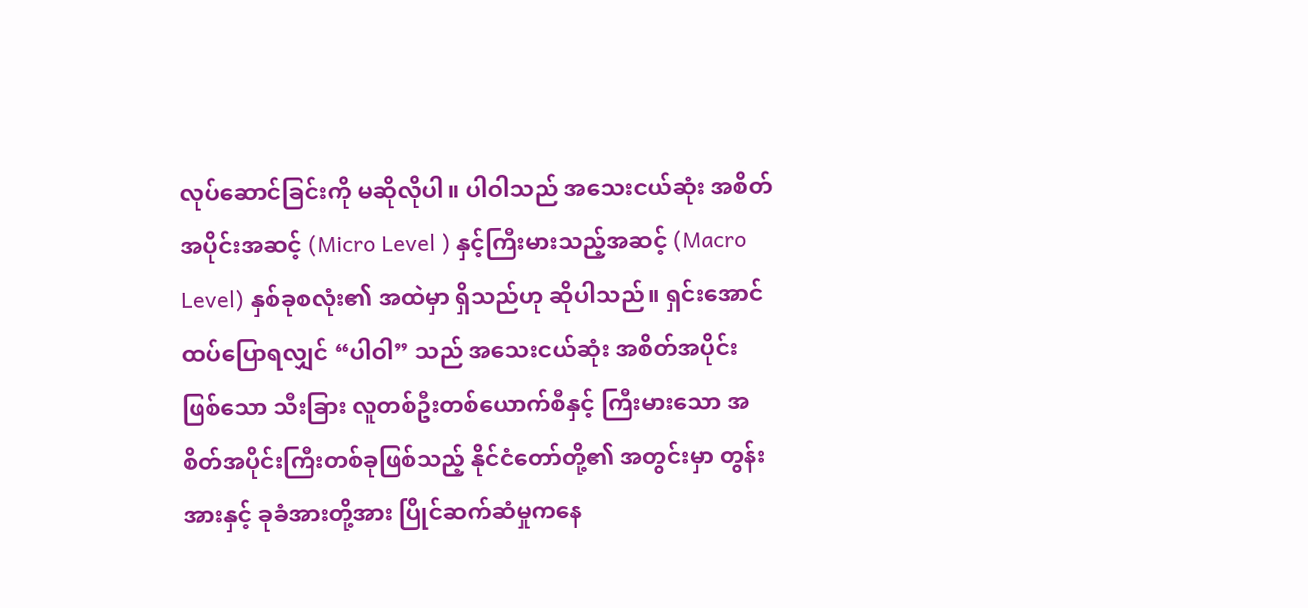လုပ်ဆောင်ခြင်းကို မဆိုလိုပါ။ ပါဝါသည် အသေးငယ်ဆုံး အစိတ်အပိုင်းအဆင့် (Micro Level ) နှင့်ကြီးမားသည့်အဆင့် (Macro Level) နှစ်ခုစလုံး၏ အထဲမှာ ရှိသည်ဟု ဆိုပါသည်။ ရှင်းအောင်ထပ်ပြောရလျှင် “ပါဝါ” သည် အသေးငယ်ဆုံး အစိတ်အပိုင်းဖြစ်သော သီးခြား လူတစ်ဦးတစ်ယောက်စီနှင့် ကြီးမားသော အစိတ်အပိုင်းကြီးတစ်ခုဖြစ်သည့် နိုင်ငံတော်တို့၏ အတွင်းမှာ တွန်းအားနှင့် ခုခံအားတို့အား ပြိုင်ဆက်ဆံမှုကနေ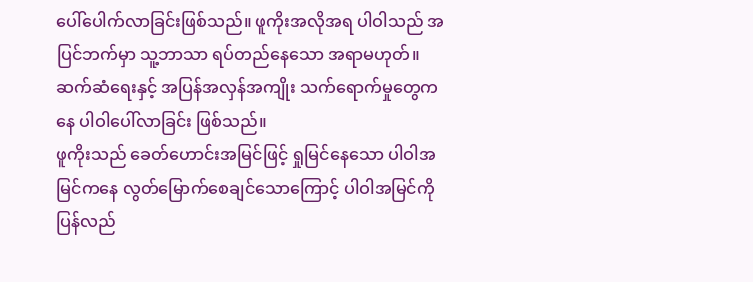ပေါ်ပေါက်လာခြင်းဖြစ်သည်။ ဖူကိုးအလိုအရ ပါဝါသည် အပြင်ဘက်မှာ သူ့ဘာသာ ရပ်တည်နေသော အရာမဟုတ်။ ဆက်ဆံရေးနှင့် အပြန်အလှန်အကျိုး သက်ရောက်မှုတွေကနေ ပါဝါပေါ်လာခြင်း ဖြစ်သည်။
ဖူကိုးသည် ခေတ်ဟောင်းအမြင်ဖြင့် ရှုမြင်နေသော ပါဝါအမြင်ကနေ လွတ်မြောက်စေချင်သောကြောင့် ပါဝါအမြင်ကို ပြန်လည်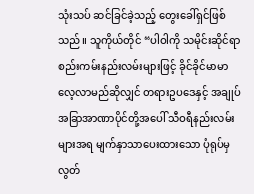သုံးသပ် ဆင်ခြင်ခဲ့သည့် တွေးခေါ်ရှင်ဖြစ်သည်။ သူကိုယ်တိုင် “ပါဝါကို သမိုင်းဆိုင်ရာ စည်းကမ်းနည်းလမ်းများဖြင့် ခိုင်ခိုင်မာမာ လေ့လာမည်ဆိုလျှင် တရားဥပဒေနှင့် အချုပ်အခြာအာဏာပိုင်တို့အပေါ် သီဝရီနည်းလမ်းများအရ မျက်နှာသာပေးထားသော ပုံရုပ်မှ လွတ်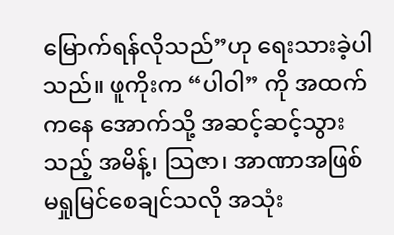မြောက်ရန်လိုသည်”ဟု ရေးသားခဲ့ပါ သည်။ ဖူကိုးက “ပါဝါ” ကို အထက်ကနေ အောက်သို့ အဆင့်ဆင့်သွားသည့် အမိန့်၊ သြဇာ၊ အာဏာအဖြစ် မရှုမြင်စေချင်သလို အသုံး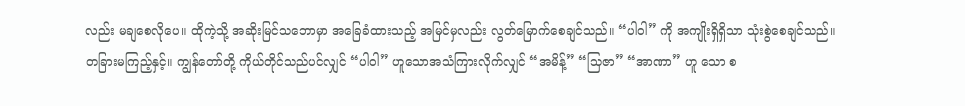လည်း မချစေလိုပေ။ ထိုကဲ့သို့ အဆိုးမြင်သဘောမှာ အခြေခံထားသည့် အမြင်မှလည်း လွတ်မြောက်စေချင်သည်။ “ပါဝါ” ကို အကျိုးရှိရှိသာ သုံးစွဲစေချင်သည်။
တခြားမကြည့်နှင့်။ ကျွန်တော်တို့ ကိုယ်တိုင်သည်ပင်လျှင် “ပါဝါ” ဟူသောအသံကြားလိုက်လျှင် “အမိန့်” “သြဇာ” “အာဏာ” ဟူ သော စ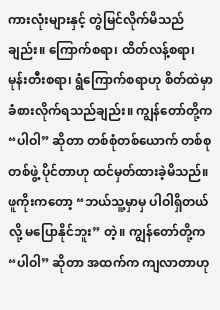ကားလုံးများနှင့် တွဲမြင်လိုက်မိသည်ချည်း။ ကြောက်စရာ၊ ထိတ်လန့်စရာ၊ မုန်းတီးစရာ၊ ရွံကြောက်စရာဟု စိတ်ထဲမှာ ခံစားလိုက်ရသည်ချည်း။ ကျွန်တော်တို့က “ပါဝါ” ဆိုတာ တစ်စုံတစ်ယောက် တစ်စုတစ်ဖွဲ့ ပိုင်တာဟု ထင်မှတ်ထားခဲ့မိသည်။ ဖူကိုးကတော့ “ဘယ်သူ့မှာမှ ပါဝါရှိတယ်လို့ မပြောနိုင်ဘူး” တဲ့။ ကျွန်တော်တို့က “ပါဝါ” ဆိုတာ အထက်က ကျလာတာဟု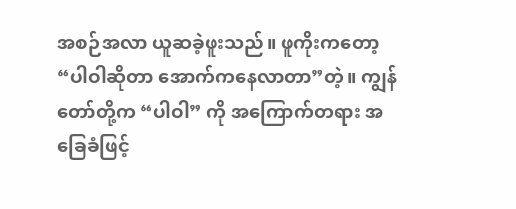အစဉ်အလာ ယူဆခဲ့ဖူးသည်။ ဖူကိုးကတော့ “ပါဝါဆိုတာ အောက်ကနေလာတာ”တဲ့။ ကျွန်တော်တို့က “ပါဝါ” ကို အကြောက်တရား အခြေခံဖြင့်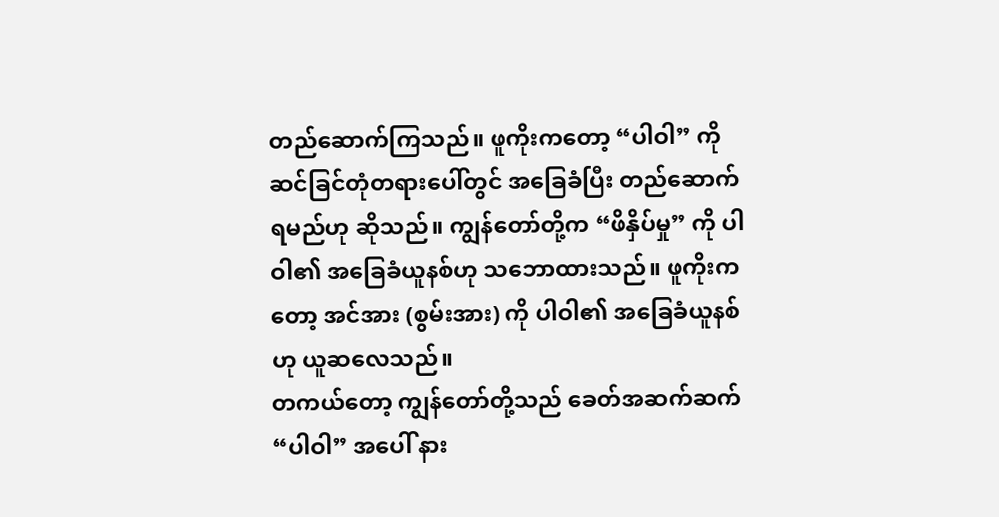တည်ဆောက်ကြသည်။ ဖူကိုးကတော့ “ပါဝါ” ကို ဆင်ခြင်တုံတရားပေါ်တွင် အခြေခံပြီး တည်ဆောက်ရမည်ဟု ဆိုသည်။ ကျွန်တော်တို့က “ဖိနှိပ်မှု” ကို ပါဝါ၏ အခြေခံယူနစ်ဟု သဘောထားသည်။ ဖူကိုးကတော့ အင်အား (စွမ်းအား) ကို ပါဝါ၏ အခြေခံယူနစ်ဟု ယူဆလေသည်။
တကယ်တော့ ကျွန်တော်တို့သည် ခေတ်အဆက်ဆက် “ပါဝါ” အပေါ် နား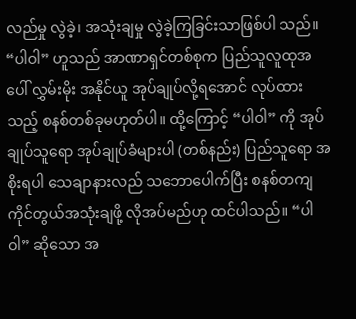လည်မှု လွဲခဲ့၊ အသုံးချမှု လွဲခဲ့ကြခြင်းသာဖြစ်ပါ သည်။ “ပါဝါ” ဟူသည် အာဏာရှင်တစ်စုက ပြည်သူလူထုအပေါ် လွှမ်းမိုး အနိုင်ယူ အုပ်ချုပ်လို့ရအောင် လုပ်ထားသည့် စနစ်တစ်ခုမဟုတ်ပါ။ ထို့ကြောင့် “ပါဝါ” ကို အုပ်ချုပ်သူရော အုပ်ချုပ်ခံများပါ (တစ်နည်း) ပြည်သူရော အစိုးရပါ သေချာနားလည် သဘောပေါက်ပြီး စနစ်တကျ ကိုင်တွယ်အသုံးချဖို့ လိုအပ်မည်ဟု ထင်ပါသည်။ “ပါဝါ” ဆိုသော အ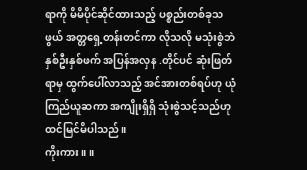ရာကို မိမိပိုင်ဆိုင်ထားသည့် ပစ္စည်းတစ်ခုသဖွယ် အတ္တရှေ့တန်းတင်ကာ လိုသလို မသုံးစွဲဘဲ နှစ်ဦးနှစ်ဖက် အပြန်အလှန .တိုင်ပင် ဆုံးဖြတ်ရာမှ ထွက်ပေါ်လာသည့် အင်အားတစ်ရပ်ဟု ယုံကြည်ယူဆကာ အကျိုးရှိရှိ သုံးစွဲသင့်သည်ဟု ထင်မြင်မိပါသည်။
ကိုးကား။ ။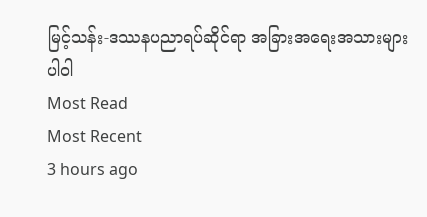မြင့်သန်း-ဒဿနပညာရပ်ဆိုင်ရာ အခြားအရေးအသားများ
ပါဝါ
Most Read
Most Recent
3 hours ago